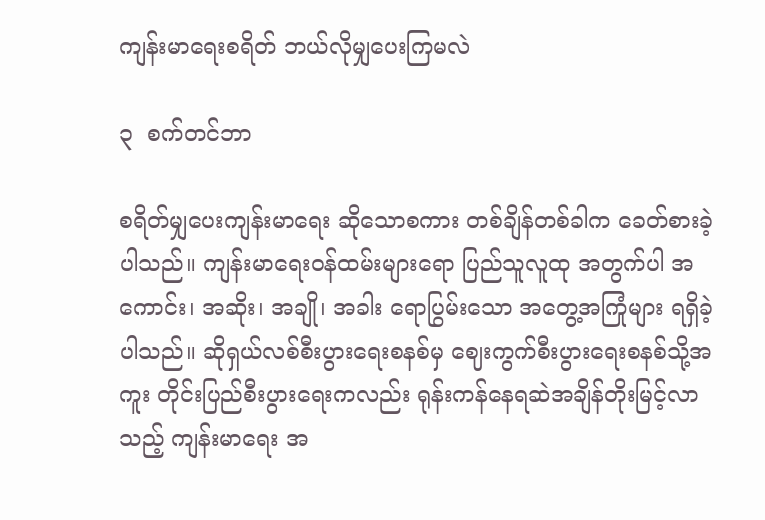ကျန်းမာရေးစရိတ် ဘယ်လိုမျှပေးကြမလဲ

၃  စက်တင်ဘာ

စရိတ်မျှပေးကျန်းမာရေး ဆိုသောစကား တစ်ချိန်တစ်ခါက ခေတ်စားခဲ့ပါသည်။ ကျန်းမာရေးဝန်ထမ်းများရော ပြည်သူလူထု အတွက်ပါ အကောင်း၊ အဆိုး၊ အချို၊ အခါး ရောပြွမ်းသော အတွေ့အကြုံများ ရရှိခဲ့ပါသည်။ ဆိုရှယ်လစ်စီးပွားရေးစနစ်မှ ဈေးကွက်စီးပွားရေးစနစ်သို့အကူး တိုင်းပြည်စီးပွားရေးကလည်း ရုန်းကန်နေရဆဲအချိန်တိုးမြင့်လာသည့် ကျန်းမာရေး အ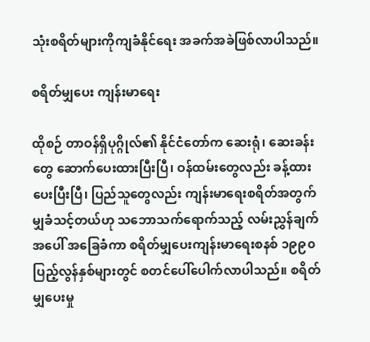သုံးစရိတ်များကိုကျခံနိုင်ရေး အခက်အခဲဖြစ်လာပါသည်။

စရိတ်မျှပေး ကျန်းမာရေး

ထိုစဉ် တာဝန်ရှိပုဂ္ဂိုလ်၏ နိုင်ငံတော်က ဆေးရုံ၊ ဆေးခန်းတွေ ဆောက်ပေးထားပြီးပြီ၊ ဝန်ထမ်းတွေလည်း ခန့်ထားပေးပြီးပြီ၊ ပြည်သူတွေလည်း ကျန်းမာရေးစရိတ်အတွက် မျှခံသင့်တယ်ဟု သဘောသက်ရောက်သည့် လမ်းညွှန်ချက်အပေါ် အခြေခံကာ စရိတ်မျှပေးကျန်းမာရေးစနစ် ၁၉၉၀ ပြည့်လွန်နှစ်များတွင် စတင်ပေါ်ပေါက်လာပါသည်။ စရိတ်မျှပေးမှု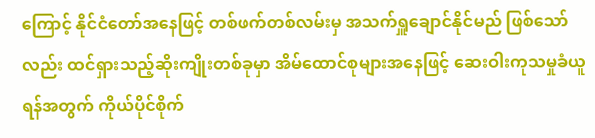ကြောင့် နိုင်ငံတော်အနေဖြင့် တစ်ဖက်တစ်လမ်းမှ အသက်ရှူချောင်နိုင်မည် ဖြစ်သော်လည်း ထင်ရှားသည့်ဆိုးကျိုးတစ်ခုမှာ အိမ်ထောင်စုများအနေဖြင့် ဆေးဝါးကုသမှုခံယူရန်အတွက် ကိုယ်ပိုင်စိုက်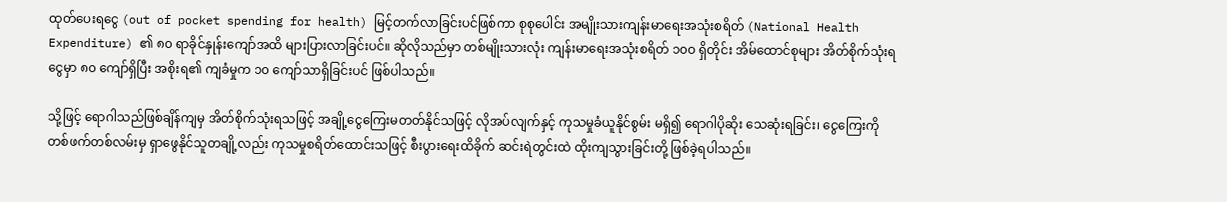ထုတ်ပေးရငွေ (out of pocket spending for health) မြင့်တက်လာခြင်းပင်ဖြစ်ကာ စုစုပေါင်း အမျိုးသားကျန်းမာရေးအသုံးစရိတ် (National Health Expenditure) ၏ ၈၀ ရာခိုင်နှုန်းကျော်အထိ များပြားလာခြင်းပင်။ ဆိုလိုသည်မှာ တစ်မျိုးသားလုံး ကျန်းမာရေးအသုံးစရိတ် ၁၀ဝ ရှိတိုင်း အိမ်ထောင်စုများ အိတ်စိုက်သုံးရငွေမှာ ၈၀ ကျော်ရှိပြီး အစိုးရ၏ ကျခံမှုက ၁၀ ကျော်သာရှိခြင်းပင် ဖြစ်ပါသည်။

သို့ဖြင့် ရောဂါသည်ဖြစ်ချိန်ကျမှ အိတ်စိုက်သုံးရသဖြင့် အချို့ငွေကြေးမတတ်နိုင်သဖြင့် လိုအပ်လျက်နှင့် ကုသမှုခံယူနိုင်စွမ်း မရှိ၍ ရောဂါပိုဆိုး သေဆုံးရခြင်း၊ ငွေကြေးကို တစ်ဖက်တစ်လမ်းမှ ရှာဖွေနိုင်သူတချို့လည်း ကုသမှုစရိတ်ထောင်းသဖြင့် စီးပွားရေးထိခိုက် ဆင်းရဲတွင်းထဲ ထိုးကျသွားခြင်းတို့ ဖြစ်ခဲ့ရပါသည်။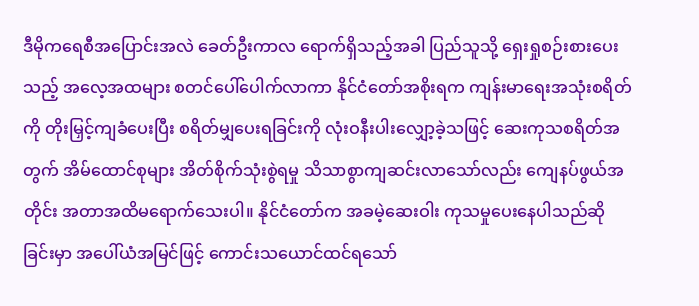ဒီမိုကရေစီအပြောင်းအလဲ ခေတ်ဦးကာလ ရောက်ရှိသည့်အခါ ပြည်သူသို့ ရှေးရှုစဉ်းစားပေးသည့် အလေ့အထများ စတင်ပေါ်ပေါက်လာကာ နိုင်ငံတော်အစိုးရက ကျန်းမာရေးအသုံးစရိတ်ကို တိုးမြှင့်ကျခံပေးပြီး စရိတ်မျှပေးရခြင်းကို လုံးဝနီးပါးလျှော့ခဲ့သဖြင့် ဆေးကုသစရိတ်အတွက် အိမ်ထောင်စုများ အိတ်စိုက်သုံးစွဲရမှု သိသာစွာကျဆင်းလာသော်လည်း ကျေနပ်ဖွယ်အတိုင်း အတာအထိမရောက်သေးပါ။ နိုင်ငံတော်က အခမဲ့ဆေးဝါး ကုသမှုပေးနေပါသည်ဆိုခြင်းမှာ အပေါ်ယံအမြင်ဖြင့် ကောင်းသယောင်ထင်ရသော်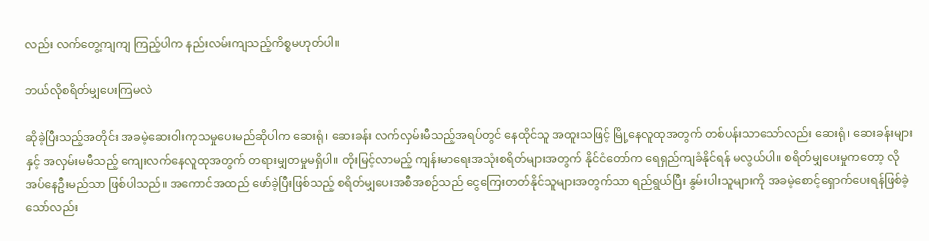လည်း လက်တွေ့ကျကျ ကြည့်ပါက နည်းလမ်းကျသည့်ကိစ္စမဟုတ်ပါ။

ဘယ်လိုစရိတ်မျှပေးကြမလဲ

ဆိုခဲ့ပြီးသည့်အတိုင်း အခမဲ့ဆေးဝါးကုသမှုပေးမည်ဆိုပါက ဆေးရုံ၊ ဆေးခန်း လက်လှမ်းမီသည့်အရပ်တွင် နေထိုင်သူ အထူးသဖြင့် မြို့နေလူထုအတွက် တစ်ပန်းသာသော်လည်း ဆေးရုံ၊ ဆေးခန်းများနှင့် အလှမ်းမမီသည့် ကျေးလက်နေလူထုအတွက် တရားမျှတမှုမရှိပါ။ တိုးမြင့်လာမည့် ကျန်းမာရေးအသုံးစရိတ်များအတွက် နိုင်ငံတော်က ရေရှည်ကျခံနိုင်ရန် မလွယ်ပါ။ စရိတ်မျှပေးမှုကတော့ လိုအပ်နေဦးမည်သာ ဖြစ်ပါသည်။ အကောင်အထည် ဖော်ခဲ့ပြီးဖြစ်သည့် စရိတ်မျှပေးအစီအစဉ်သည် ငွေကြေးတတ်နိုင်သူများအတွက်သာ ရည်ရွယ်ပြီး နွမ်းပါးသူများကို အခမဲ့စောင့်ရှောက်ပေးရန်ဖြစ်ခဲ့သော်လည်း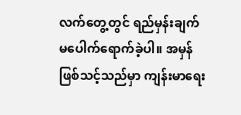လက်တွေ့တွင် ရည်မှန်းချက်မပေါက်ရောက်ခဲ့ပါ။ အမှန်ဖြစ်သင့်သည်မှာ ကျန်းမာရေး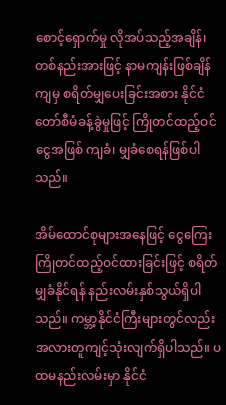စောင့်ရှောက်မှု လိုအပ်သည့်အချိန်၊ တစ်နည်းအားဖြင့် နာမကျန်းဖြစ်ချိန်ကျမှ စရိတ်မျှပေးခြင်းအစား နိုင်ငံတော်စီမံခန့်ခွဲမှုဖြင့် ကြိုတင်ထည့်ဝင်ငွေအဖြစ် ကျခံ၊ မျှခံစေရန်ဖြစ်ပါသည်။

အိမ်ထောင်စုများအနေဖြင့် ငွေကြေးကြိုတင်ထည့်ဝင်ထားခြင်းဖြင့် စရိတ်မျှခံနိုင်ရန် နည်းလမ်းနှစ်သွယ်ရှိပါသည်။ ကမ္ဘာ့နိုင်ငံကြီးများတွင်လည်း အလားတူကျင့်သုံးလျက်ရှိပါသည်။ ပထမနည်းလမ်းမှာ နိုင်ငံ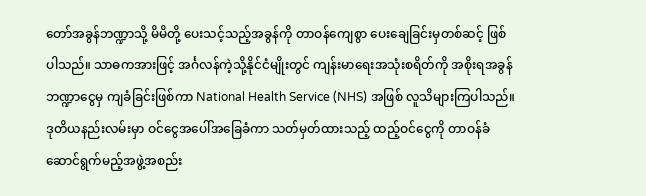တော်အခွန်ဘဏ္ဍာသို့ မိမိတို့ ပေးသင့်သည့်အခွန်ကို တာဝန်ကျေစွာ ပေးချေခြင်းမှတစ်ဆင့် ဖြစ်ပါသည်။ သာဓကအားဖြင့် အင်္ဂလန်ကဲ့သို့နိုင်ငံမျိုးတွင် ကျန်းမာရေးအသုံးစရိတ်ကို အစိုးရအခွန်ဘဏ္ဍာငွေမှ ကျခံခြင်းဖြစ်ကာ National Health Service (NHS) အဖြစ် လူသိများကြပါသည်။ ဒုတိယနည်းလမ်းမှာ ဝင်ငွေအပေါ်အခြေခံကာ သတ်မှတ်ထားသည့် ထည့်ဝင်ငွေကို တာဝန်ခံ ဆောင်ရွက်မည့်အဖွဲ့အစည်း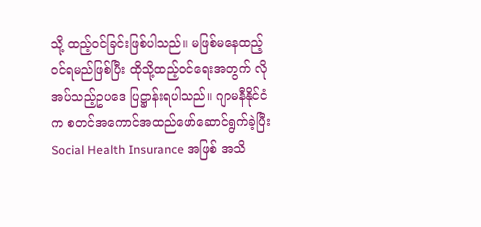သို့ ထည့်ဝင်ခြင်းဖြစ်ပါသည်။ မဖြစ်မနေထည့်ဝင်ရမည်ဖြစ်ပြီး ထိုသို့ထည့်ဝင်ရေးအတွက် လိုအပ်သည့်ဥပဒေ ပြဋ္ဌာန်းရပါသည်။ ဂျာမနီနိုင်ငံက စတင်အကောင်အထည်ဖော်ဆောင်ရွက်ခဲ့ပြီး Social Health Insurance အဖြစ် အသိ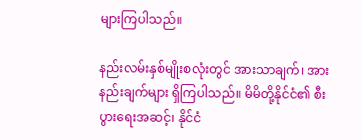များကြပါသည်။

နည်းလမ်းနှစ်မျိုးစလုံးတွင် အားသာချက်၊ အားနည်းချက်များ ရှိကြပါသည်။ မိမိတို့နိုင်ငံ၏ စီးပွားရေးအဆင့်၊ နိုင်ငံ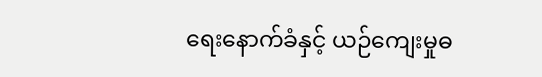ရေးနောက်ခံနှင့် ယဉ်ကျေးမှုဓ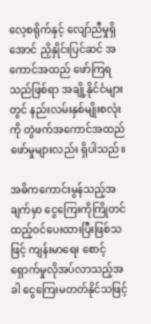လေ့စရိုက်နှင့် လျော်ညီမှုရှိအောင် ညှိနှိုင်းပြင်ဆင် အကောင်အထည် ဖော်ကြရသည်ဖြစ်ရာ အချို့နိုင်ငံများတွင် နည်းလမ်းနှစ်မျိုးစလုံးကို တွဲဖက်အကောင်အထည်ဖော်မှုများလည်း ရှိပါသည်။

အဓိကကောင်းမွန်သည့်အချက်မှာ ငွေကြေးကိုကြိုတင်ထည့်ဝင်ပေးထားပြီးဖြစ်သဖြင့် ကျန်းမာရေး စောင့်ရှောက်မှုလိုအပ်လာသည့်အခါ ငွေကြေးမတတ်နိုင်သဖြင့်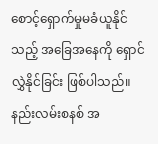စောင့်ရှောက်မှုမခံယူနိုင်သည့် အခြေအနေကို ရှောင်လွှဲနိုင်ခြင်း ဖြစ်ပါသည်။ နည်းလမ်းစနစ် အ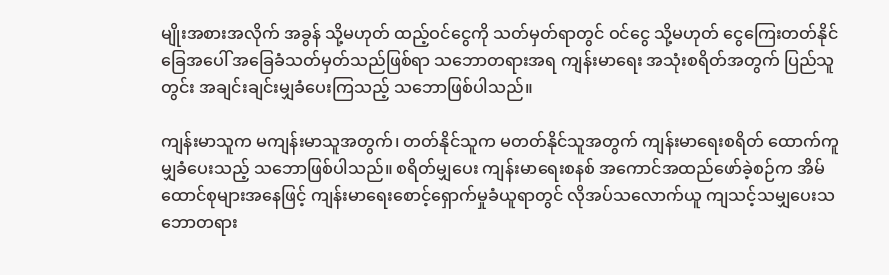မျိုးအစားအလိုက် အခွန် သို့မဟုတ် ထည့်ဝင်ငွေကို သတ်မှတ်ရာတွင် ဝင်ငွေ သို့မဟုတ် ငွေကြေးတတ်နိုင်ခြေအပေါ် အခြေခံသတ်မှတ်သည်ဖြစ်ရာ သဘောတရားအရ ကျန်းမာရေး အသုံးစရိတ်အတွက် ပြည်သူတွင်း အချင်းချင်းမျှခံပေးကြသည့် သဘောဖြစ်ပါသည်။

ကျန်းမာသူက မကျန်းမာသူအတွက်၊ တတ်နိုင်သူက မတတ်နိုင်သူအတွက် ကျန်းမာရေးစရိတ် ထောက်ကူမျှခံပေးသည့် သဘောဖြစ်ပါသည်။ စရိတ်မျှပေး ကျန်းမာရေးစနစ် အကောင်အထည်ဖော်ခဲ့စဉ်က အိမ်ထောင်စုများအနေဖြင့် ကျန်းမာရေးစောင့်ရှောက်မှုခံယူရာတွင် လိုအပ်သလောက်ယူ ကျသင့်သမျှပေးသဘောတရား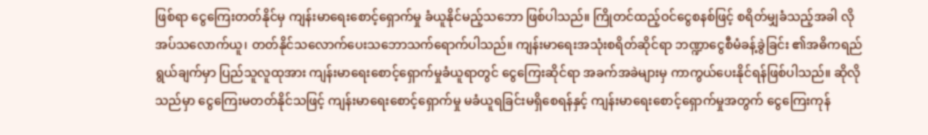ဖြစ်ရာ ငွေကြေးတတ်နိုင်မှ ကျန်းမာရေးစောင့်ရှောက်မှု ခံယူနိုင်မည့်သဘော ဖြစ်ပါသည်။ ကြိုတင်ထည့်ဝင်ငွေစနစ်ဖြင့် စရိတ်မျှခံသည့်အခါ လိုအပ်သလောက်ယူ၊ တတ်နိုင်သလောက်ပေးသဘောသက်ရောက်ပါသည်။ ကျန်းမာရေးအသုံးစရိတ်ဆိုင်ရာ ဘဏ္ဍာငွေစီမံခန့်ခွဲခြင်း ၏အဓိကရည်ရွယ်ချက်မှာ ပြည်သူလူထုအား ကျန်းမာရေးစောင့်ရှောက်မှုခံယူရာတွင် ငွေကြေးဆိုင်ရာ အခက်အခဲများမှ ကာကွယ်ပေးနိုင်ရန်ဖြစ်ပါသည်။ ဆိုလိုသည်မှာ ငွေကြေးမတတ်နိုင်သဖြင့် ကျန်းမာရေးစောင့်ရှောက်မှု မခံယူရခြင်းမရှိစေရန်နှင့် ကျန်းမာရေးစောင့်ရှောက်မှုအတွက် ငွေကြေးကုန်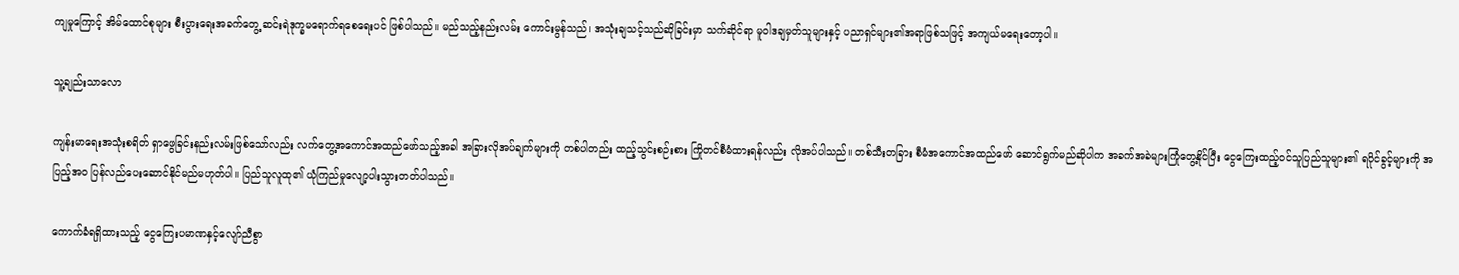ကျမှုကြောင့် အိမ်ထောင်စုများ စီးပွားရေးအခက်တွေ့ ဆင်းရဲဒုက္ခမရောက်ရစေရေးပင် ဖြစ်ပါသည်။ မည်သည့်နည်းလမ်း ကောင်းမွန်သည်၊ အသုံးချသင့်သည်ဆိုခြင်းမှာ သက်ဆိုင်ရာ မူဝါဒချမှတ်သူများနှင့် ပညာရှင်များ၏အရာဖြစ်သဖြင့် အကျယ်မရေးတော့ပါ။

သူ့ချည်းသာလော

ကျန်းမာရေးအသုံးစရိတ် ရှာဖွေခြင်းနည်းလမ်းဖြစ်သော်လည်း လက်တွေ့အကောင်အထည်ဖော်သည့်အခါ အခြားလိုအပ်ချက်များကို တစ်ပါတည်း ထည့်သွင်းစဉ်းစား ကြိုတင်စီမံထားရန်လည်း လိုအပ်ပါသည်။ တစ်သီးတခြား စီမံအကောင်အထည်ဖော် ဆောင်ရွက်မည်ဆိုပါက အခက်အခဲများကြုံတွေ့နိုင်ပြီး ငွေကြေးထည့်ဝင်သူပြည်သူများ၏ ရပိုင်ခွင့်များကို အပြည့်အဝ ပြန်လည်ပေးဆောင်နိုင်မည်မဟုတ်ပါ။ ပြည်သူလူထု၏ ယုံကြည်မှုလျော့ပါးသွားတတ်ပါသည်။

ကောက်ခံရရှိထားသည့် ငွေကြေးပမာဏနှင့်လျော်ညီစွာ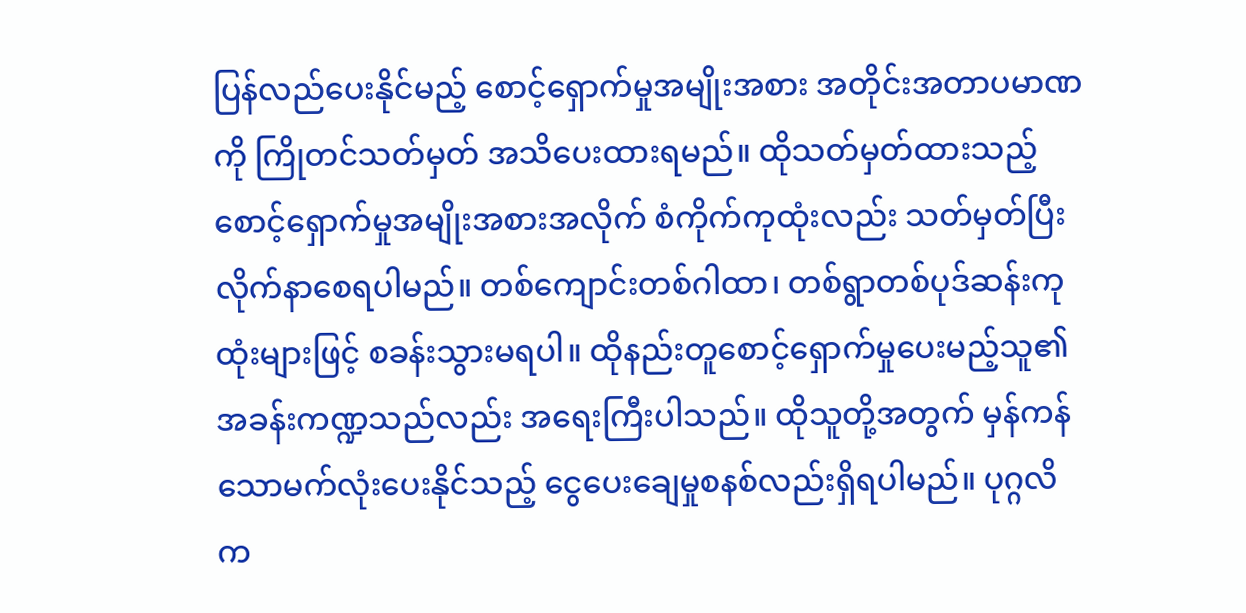ပြန်လည်ပေးနိုင်မည့် စောင့်ရှောက်မှုအမျိုးအစား အတိုင်းအတာပမာဏကို ကြိုတင်သတ်မှတ် အသိပေးထားရမည်။ ထိုသတ်မှတ်ထားသည့် စောင့်ရှောက်မှုအမျိုးအစားအလိုက် စံကိုက်ကုထုံးလည်း သတ်မှတ်ပြီး လိုက်နာစေရပါမည်။ တစ်ကျောင်းတစ်ဂါထာ၊ တစ်ရွာတစ်ပုဒ်ဆန်းကုထုံးများဖြင့် စခန်းသွားမရပါ။ ထိုနည်းတူစောင့်ရှောက်မှုပေးမည့်သူ၏ အခန်းကဏ္ဍသည်လည်း အရေးကြီးပါသည်။ ထိုသူတို့အတွက် မှန်ကန်သောမက်လုံးပေးနိုင်သည့် ငွေပေးချေမှုစနစ်လည်းရှိရပါမည်။ ပုဂ္ဂလိက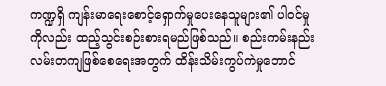ကဏ္ဍရှိ ကျန်းမာရေးစောင့်ရှောက်မှုပေးနေသူများ၏ ပါဝင်မှုကိုလည်း ထည့်သွင်းစဉ်းစားရမည်ဖြစ်သည်။ စည်းကမ်းနည်းလမ်းတကျဖြစ်စေရေးအတွက် ထိန်းသိမ်းကွပ်ကဲမှုဘောင်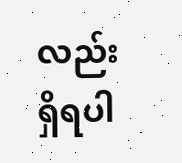လည်း ရှိရပါ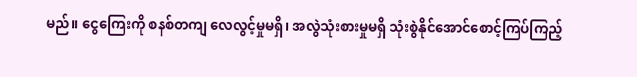မည်။ ငွေကြေးကို စနစ်တကျ လေလွင့်မှုမရှိ၊ အလွဲသုံးစားမှုမရှိ သုံးစွဲနိုင်အောင်စောင့်ကြပ်ကြည့်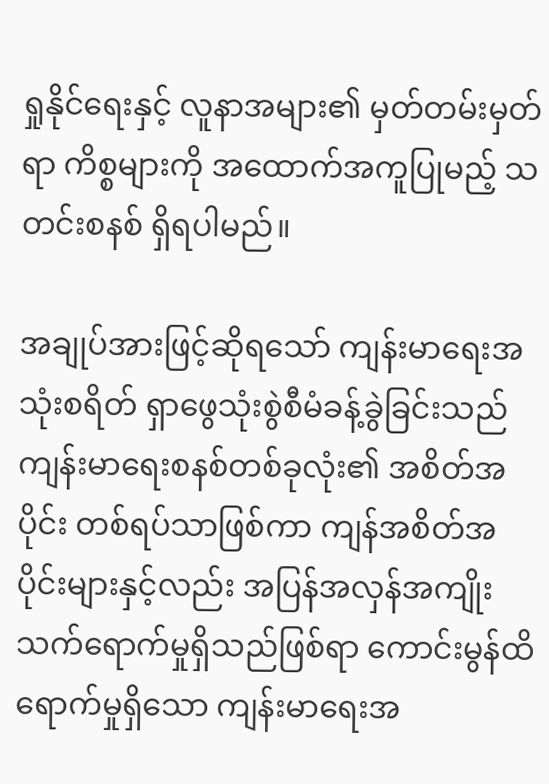ရှုနိုင်ရေးနှင့် လူနာအများ၏ မှတ်တမ်းမှတ်ရာ ကိစ္စများကို အထောက်အကူပြုမည့် သတင်းစနစ် ရှိရပါမည်။

အချုပ်အားဖြင့်ဆိုရသော် ကျန်းမာရေးအသုံးစရိတ် ရှာဖွေသုံးစွဲစီမံခန့်ခွဲခြင်းသည် ကျန်းမာရေးစနစ်တစ်ခုလုံး၏ အစိတ်အပိုင်း တစ်ရပ်သာဖြစ်ကာ ကျန်အစိတ်အပိုင်းများနှင့်လည်း အပြန်အလှန်အကျိုးသက်ရောက်မှုရှိသည်ဖြစ်ရာ ကောင်းမွန်ထိရောက်မှုရှိသော ကျန်းမာရေးအ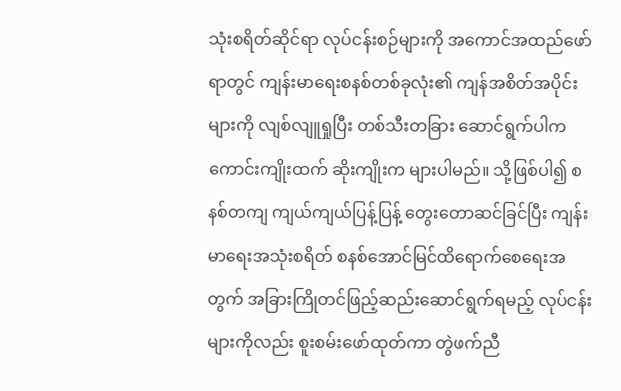သုံးစရိတ်ဆိုင်ရာ လုပ်ငန်းစဉ်များကို အကောင်အထည်ဖော်ရာတွင် ကျန်းမာရေးစနစ်တစ်ခုလုံး၏ ကျန်အစိတ်အပိုင်းများကို လျစ်လျူရှုပြီး တစ်သီးတခြား ဆောင်ရွက်ပါက ကောင်းကျိုးထက် ဆိုးကျိုးက များပါမည်။ သို့ဖြစ်ပါ၍ စနစ်တကျ ကျယ်ကျယ်ပြန့်ပြန့် တွေးတောဆင်ခြင်ပြီး ကျန်းမာရေးအသုံးစရိတ် စနစ်အောင်မြင်ထိရောက်စေရေးအတွက် အခြားကြိုတင်ဖြည့်ဆည်းဆောင်ရွက်ရမည့် လုပ်ငန်းများကိုလည်း စူးစမ်းဖော်ထုတ်ကာ တွဲဖက်ညီ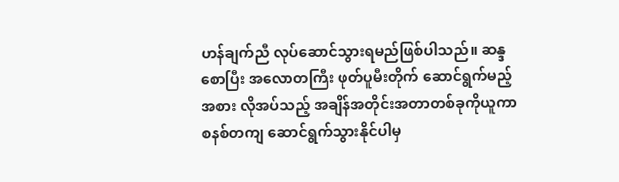ဟန်ချက်ညီ လုပ်ဆောင်သွားရမည်ဖြစ်ပါသည်။ ဆန္ဒစောပြီး အလောတကြီး ဖုတ်ပူမီးတိုက် ဆောင်ရွက်မည့်အစား လိုအပ်သည့် အချိန်အတိုင်းအတာတစ်ခုကိုယူကာ စနစ်တကျ ဆောင်ရွက်သွားနိုင်ပါမှ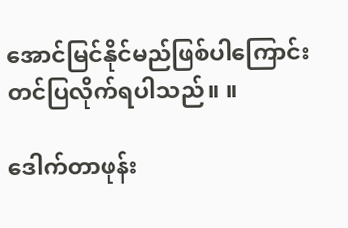အောင်မြင်နိုင်မည်ဖြစ်ပါကြောင်း တင်ပြလိုက်ရပါသည်။ ။

ဒေါက်တာဖုန်း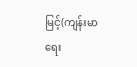မြင့်(ကျန်းမာရေး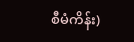စီမံကိန်း)